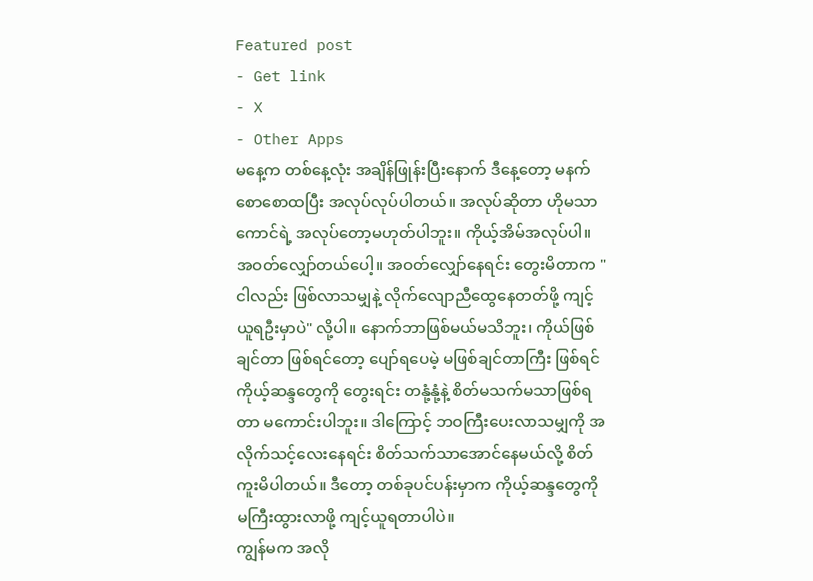Featured post
- Get link
- X
- Other Apps
မနေ့က တစ်နေ့လုံး အချိန်ဖြုန်းပြီးနောက် ဒီနေ့တော့ မနက်စောစောထပြီး အလုပ်လုပ်ပါတယ်။ အလုပ်ဆိုတာ ဟိုမသာကောင်ရဲ့ အလုပ်တော့မဟုတ်ပါဘူး။ ကိုယ့်အိမ်အလုပ်ပါ။ အဝတ်လျှော်တယ်ပေါ့။ အဝတ်လျှော်နေရင်း တွေးမိတာက "ငါလည်း ဖြစ်လာသမျှနဲ့ လိုက်လျောညီထွေနေတတ်ဖို့ ကျင့်ယူရဦးမှာပဲ" လို့ပါ။ နောက်ဘာဖြစ်မယ်မသိဘူး၊ ကိုယ်ဖြစ်ချင်တာ ဖြစ်ရင်တော့ ပျော်ရပေမဲ့ မဖြစ်ချင်တာကြီး ဖြစ်ရင် ကိုယ့်ဆန္ဒတွေကို တွေးရင်း တနုံ့နုံ့နဲ့ စိတ်မသက်မသာဖြစ်ရတာ မကောင်းပါဘူး။ ဒါကြောင့် ဘဝကြီးပေးလာသမျှကို အလိုက်သင့်လေးနေရင်း စိတ်သက်သာအောင်နေမယ်လို့ စိတ်ကူးမိပါတယ်။ ဒီတော့ တစ်ခုပင်ပန်းမှာက ကိုယ့်ဆန္ဒတွေကို မကြီးထွားလာဖို့ ကျင့်ယူရတာပါပဲ။
ကျွန်မက အလို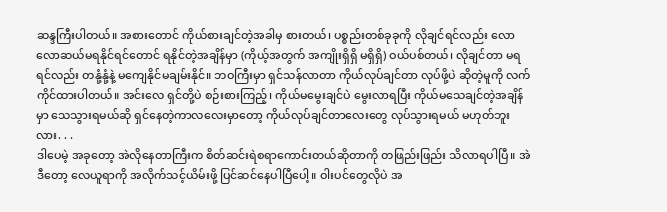ဆန္ဒကြီးပါတယ်။ အစားတောင် ကိုယ်စားချင်တဲ့အခါမှ စားတယ်၊ ပစ္စည်းတစ်ခုခုကို လိုချင်ရင်လည်း လောလောဆယ်မရနိုင်ရင်တောင် ရနိုင်တဲ့အချိန်မှာ (ကိုယ့်အတွက် အကျိုးရှိရှိ မရှိရှိ) ဝယ်ပစ်တယ်၊ လိုချင်တာ မရရင်လည်း တနုံ့နုံ့နဲ့ မကျေနိုင်မချမ်းနိုင်။ ဘဝကြီးမှာ ရှင်သန်လာတာ ကိုယ်လုပ်ချင်တာ လုပ်ဖို့ပဲ ဆိုတဲ့မူကို လက်ကိုင်ထားပါတယ်။ အင်းလေ ရှင်တို့ပဲ စဉ်းစားကြည့်၊ ကိုယ်မမွေးချင်ပဲ မွေးလာရပြီး ကိုယ်မသေချင်တဲ့အချိန်မှာ သေသွားရမယ်ဆို ရှင်နေတဲ့ကာလလေးမှာတော့ ကိုယ်လုပ်ချင်တာလေးတွေ လုပ်သွားရမယ် မဟုတ်ဘူးလား. . .
ဒါပေမဲ့ အခုတော့ အဲလိုနေတာကြီးက စိတ်ဆင်းရဲစရာကောင်းတယ်ဆိုတာကို တဖြည်းဖြည်း သိလာရပါပြီ။ အဲဒီတော့ လေယူရာကို အလိုက်သင့်ယိမ်းဖို့ ပြင်ဆင်နေပါပြီပေါ့။ ဝါးပင်တွေလိုပဲ အ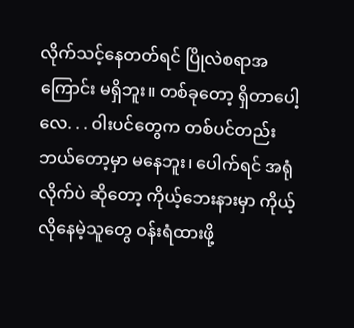လိုက်သင့်နေတတ်ရင် ပြိုလဲစရာအကြောင်း မရှိဘူး။ တစ်ခုတော့ ရှိတာပေါ့လေ. . . ဝါးပင်တွေက တစ်ပင်တည်းဘယ်တော့မှာ မနေဘူး၊ ပေါက်ရင် အရုံလိုက်ပဲ ဆိုတော့ ကိုယ့်ဘေးနားမှာ ကိုယ့်လိုနေမဲ့သူတွေ ဝန်းရံထားဖို့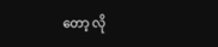တော့ လို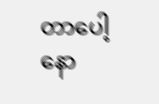တာပေါ့နော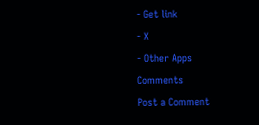- Get link
- X
- Other Apps
Comments
Post a Comment